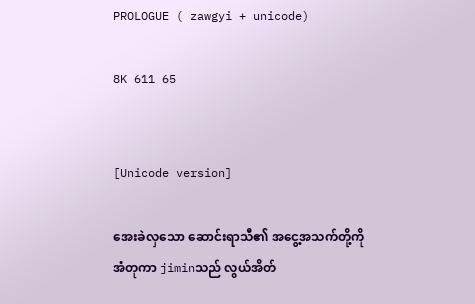PROLOGUE ( zawgyi + unicode)

8K 611 65


[Unicode version]

အေးခဲလှသော ဆောင်းရာသီ၏ အငွေ့အသက်တို့ကို
အံတုကာ jiminသည် လွယ်အိတ်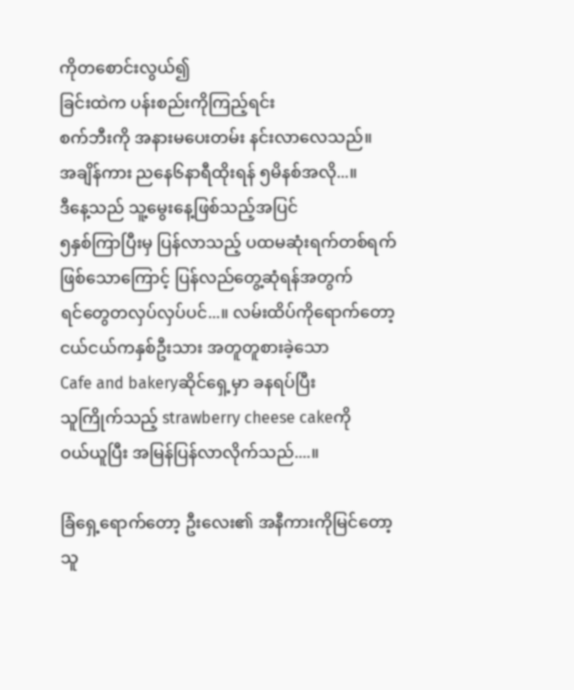ကိုတစောင်းလွယ်၍
ခြင်းထဲက ပန်းစည်းကိုကြည့်ရင်း
စက်ဘီးကို အနားမပေးတမ်း နင်းလာလေသည်။
အချိန်ကား ညနေ၆နာရီထိုးရန် ၅မိနစ်အလို...။
ဒီနေ့သည် သူ့မွေးနေ့ဖြစ်သည့်အပြင်
၅နှစ်ကြာပြီးမှ ပြန်လာသည့် ပထမဆုံးရက်တစ်ရက်
ဖြစ်သောကြောင့် ပြန်လည်တွေ့ဆုံရန်အတွက်
ရင်တွေတလှပ်လှပ်ပင်...။ လမ်းထိပ်ကိုရောက်တော့
ငယ်ငယ်ကနှစ်ဦးသား အတူတူစားခဲ့သော
Cafe and bakeryဆိုင်ရှေ့မှာ ခနရပ်ပြီး
သူကြိုက်သည့် strawberry cheese cakeကို
ဝယ်ယူပြီး အမြန်ပြန်လာလိုက်သည်....။

ခြံရှေ့ရောက်တော့ ဦးလေး၏ အနီကားကိုမြင်တော့
သူ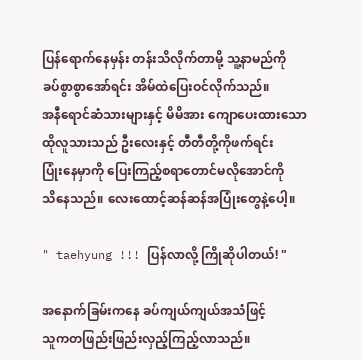ပြန်ရောက်နေမှန်း တန်းသိလိုက်တာမို့ သူ့နာမည်ကို
ခပ်စွာစွာအော်ရင်း အိမ်ထဲပြေးဝင်လိုက်သည်။
အနီရောင်ဆံသားများနှင့် မိမိအား ကျောပေးထားသော
ထိုလူသားသည် ဦးလေးနှင့် တီတီတို့ကိုဖက်ရင်း
ပြုံးနေမှာကို ပြေးကြည့်စရာတောင်မလိုအောင်ကို
သိနေသည်။ လေးထောင့်ဆန်ဆန်အပြုံးတွေနဲ့ပေါ့။

" taehyung !!! ပြန်လာလို့ ကြိုဆိုပါတယ်! "

အနောက်ခြမ်းကနေ ခပ်ကျယ်ကျယ်အသံဖြင့်
သူကတဖြည်းဖြည်းလှည့်ကြည့်လာသည်။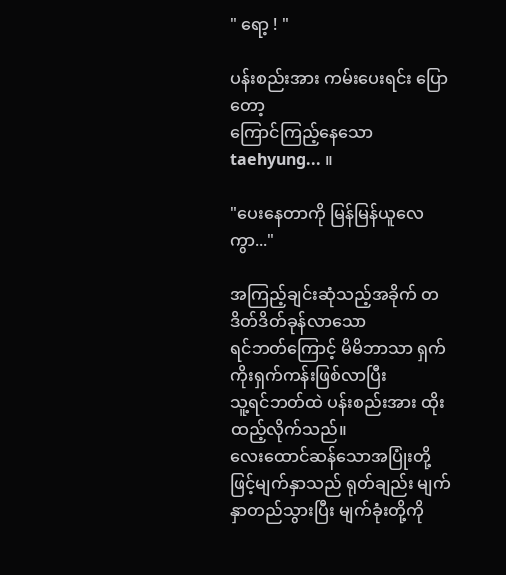" ရော့ ! "

ပန်းစည်းအား ကမ်းပေးရင်း ပြောတော့
ကြောင်ကြည့်နေသော taehyung... ။

"ပေးနေတာကို မြန်မြန်ယူလေကွာ..."

အကြည့်ချင်းဆုံသည့်အခိုက် တဒိတ်ဒိတ်ခုန်လာသော
ရင်ဘတ်ကြောင့် မိမိဘာသာ ရှက်ကိုးရှက်ကန်းဖြစ်လာပြီး
သူ့ရင်ဘတ်ထဲ ပန်းစည်းအား ထိုးထည့်လိုက်သည်။
လေးထောင်ဆန်သောအပြုံးတို့ဖြင့်မျက်နှာသည် ရုတ်ချည်း မျက်နှာတည်သွားပြီး မျက်ခုံးတို့ကို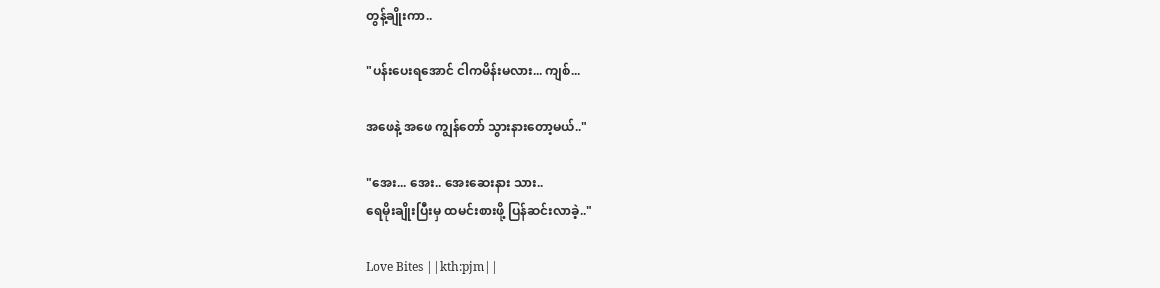တွန့်ချိုးကာ..

"ပန်းပေးရအောင် ငါကမိန်းမလား... ကျစ်...

အဖေနဲ့ အဖေ ကျွန်တော် သွားနားတော့မယ်.."

"အေး... အေး.. အေးဆေးနား သား..
ရေမိုးချိုးပြီးမှ ထမင်းစားဖို့ ပြန်ဆင်းလာခဲ့.."

Love Bites ||kth:pjm||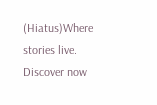(Hiatus)Where stories live. Discover now